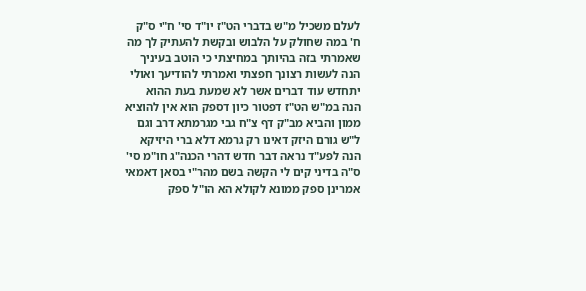לעלם משכיל מ"ש בדברי הט"ז יו"ד סי' ח"י ס"ק ח' במה שחולק על הלבוש ובקשת להעתיק לך מה שאמרתי בזה בהיותך במחיצתי כי הוטב בעיניך הנה לעשות רצונך חפצתי ואמרתי להודיעך ואולי יתחדש עוד דברים אשר לא שמעת בעת ההוא הנה במ"ש הט"ז דפטור כיון דספק הוא אין להוציא ממון והביא מב"ק דף צ"ח גבי מגרמתא דרב וגם ל"ש גורם היזק דאינו רק גרמא דלא ברי היזיקא הנה לפע"ד נראה דבר חדש דהרי הכנה"ג חו"מ סי' ס"ה בדיני קים לי הקשה בשם מהר"י בסאן דאמאי אמרינן ספק ממונא לקולא הא הו"ל ספק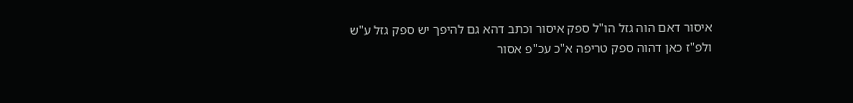איסור דאם הוה גזל הו"ל ספק איסור וכתב דהא גם להיפך יש ספק גזל ע"ש ולפ"ז כאן דהוה ספק טריפה א"כ עכ"פ אסור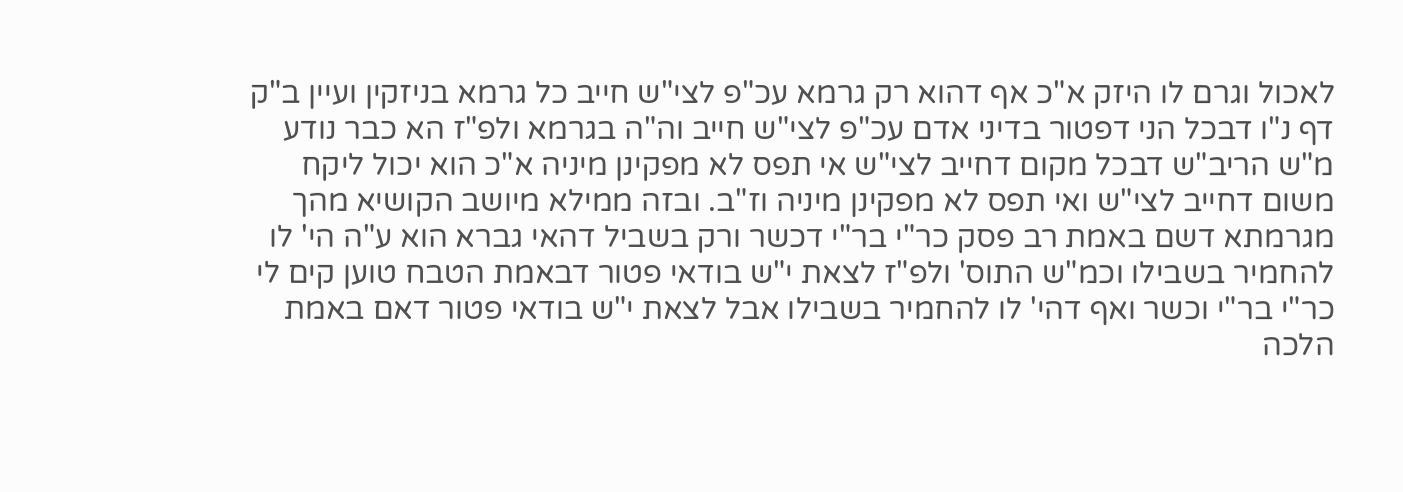לאכול וגרם לו היזק א"כ אף דהוא רק גרמא עכ"פ לצי"ש חייב כל גרמא בניזקין ועיין ב"ק דף נ"ו דבכל הני דפטור בדיני אדם עכ"פ לצי"ש חייב וה"ה בגרמא ולפ"ז הא כבר נודע מ"ש הריב"ש דבכל מקום דחייב לצי"ש אי תפס לא מפקינן מיניה א"כ הוא יכול ליקח משום דחייב לצי"ש ואי תפס לא מפקינן מיניה וז"ב. ובזה ממילא מיושב הקושיא מהך מגרמתא דשם באמת רב פסק כר"י בר"י דכשר ורק בשביל דהאי גברא הוא ע"ה הי' לו להחמיר בשבילו וכמ"ש התוס' ולפ"ז לצאת י"ש בודאי פטור דבאמת הטבח טוען קים לי כר"י בר"י וכשר ואף דהי' לו להחמיר בשבילו אבל לצאת י"ש בודאי פטור דאם באמת הלכה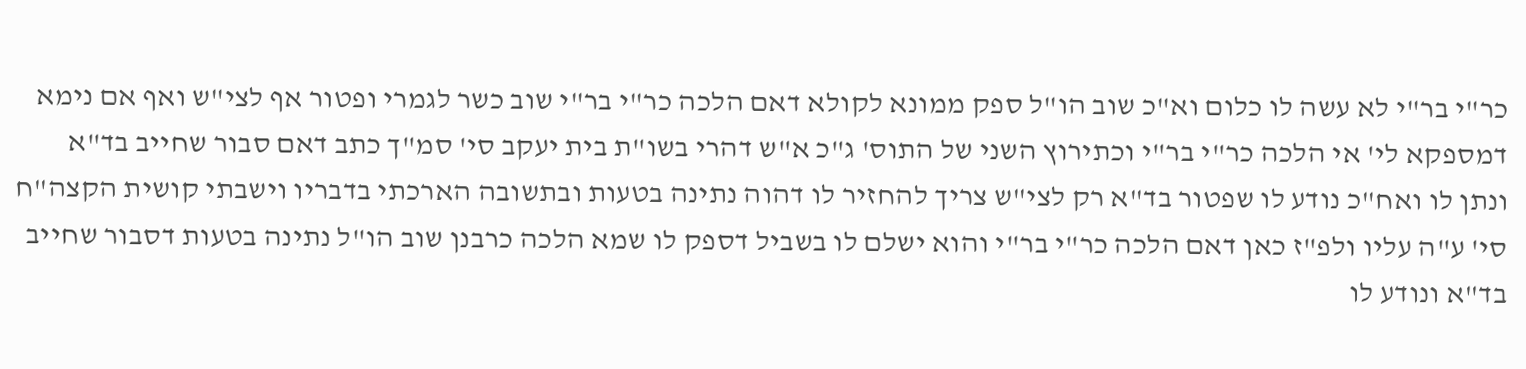כר"י בר"י לא עשה לו כלום וא"כ שוב הו"ל ספק ממונא לקולא דאם הלכה כר"י בר"י שוב כשר לגמרי ופטור אף לצי"ש ואף אם נימא דמספקא לי' אי הלכה כר"י בר"י וכתירוץ השני של התוס' ג"כ א"ש דהרי בשו"ת בית יעקב סי' סמ"ך כתב דאם סבור שחייב בד"א ונתן לו ואח"כ נודע לו שפטור בד"א רק לצי"ש צריך להחזיר לו דהוה נתינה בטעות ובתשובה הארכתי בדבריו וישבתי קושית הקצה"ח סי' ע"ה עליו ולפ"ז כאן דאם הלכה כר"י בר"י והוא ישלם לו בשביל דספק לו שמא הלכה כרבנן שוב הו"ל נתינה בטעות דסבור שחייב בד"א ונודע לו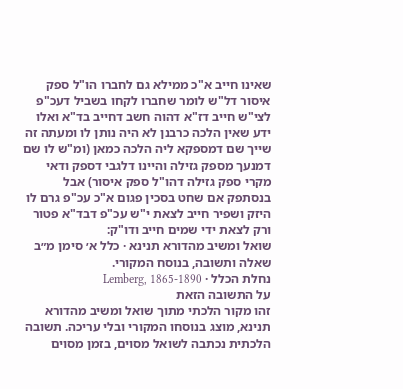שאינו חייב א"כ ממילא גם לחברו הו"ל ספק איסור דל"ש לומר שחברו לקחו בשביל דעכ"פ לצי"ש חייב דז"א דהוה חשב דחייב בד"א ואלו ידע שאין הלכה כרבנן לא היה נותן לו ומעתה זה שייך שם דמספקא ליה הלכה כמאן (ומ"ש לו שם דמנעך מספק גזילה והיינו דלגבי דספק ודאי מקרי ספק גזילה דהו"ל ספק איסור) אבל בנסתפק אם שחט בסכין פגום א"כ עכ"פ גרם לו היזק ושפיר חייב לצאת י"ש עכ"פ דבד"א פטור ורק לצאת ידי שמים חייב ודו"ק:
שואל ומשיב מהדורא תנינא · כלל א׳ סימן מ״ב
שאלה ותשובה, בנוסח המקורי.
נחלת הכלל · Lemberg, 1865-1890
על התשובה הזאת
זהו מקור הלכתי מתוך שואל ומשיב מהדורא תנינא, מוצג בנוסחו המקורי ובלי עריכה. תשובה הלכתית נכתבה לשואל מסוים, בזמן מסוים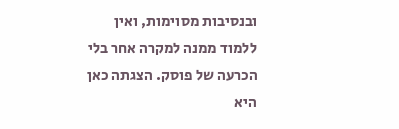ובנסיבות מסוימות, ואין ללמוד ממנה למקרה אחר בלי הכרעה של פוסק. הצגתה כאן היא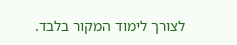לצורך לימוד המקור בלבד.